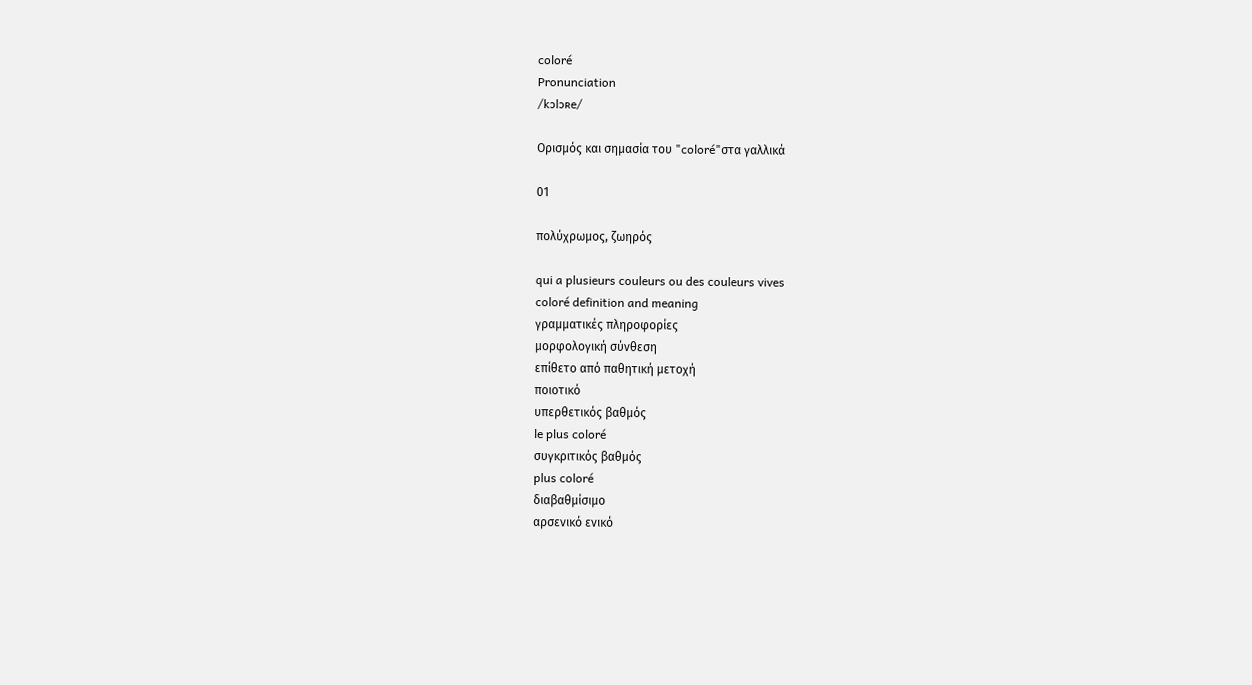coloré
Pronunciation
/kɔlɔʀe/

Ορισμός και σημασία του "coloré"στα γαλλικά

01

πολύχρωμος, ζωηρός

qui a plusieurs couleurs ou des couleurs vives
coloré definition and meaning
γραμματικές πληροφορίες
μορφολογική σύνθεση
επίθετο από παθητική μετοχή
ποιοτικό
υπερθετικός βαθμός
le plus coloré
συγκριτικός βαθμός
plus coloré
διαβαθμίσιμο
αρσενικό ενικό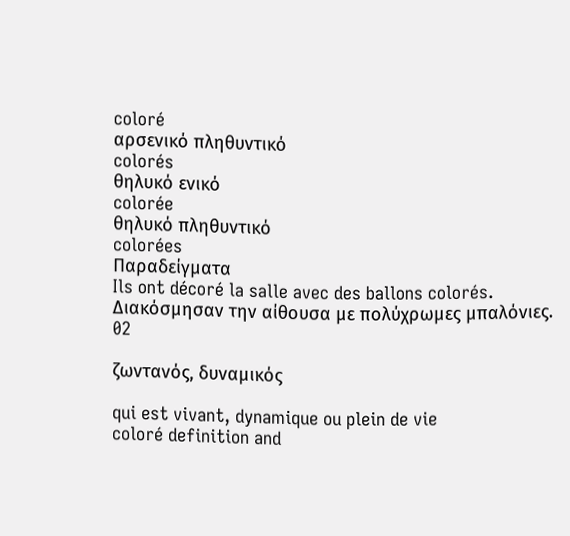coloré
αρσενικό πληθυντικό
colorés
θηλυκό ενικό
colorée
θηλυκό πληθυντικό
colorées
Παραδείγματα
Ils ont décoré la salle avec des ballons colorés.
Διακόσμησαν την αίθουσα με πολύχρωμες μπαλόνιες.
02

ζωντανός, δυναμικός

qui est vivant, dynamique ou plein de vie
coloré definition and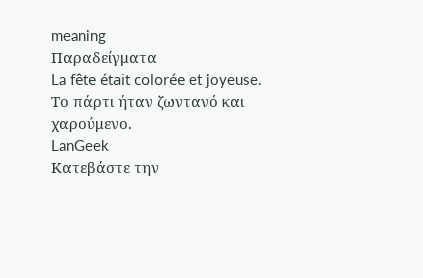meaning
Παραδείγματα
La fête était colorée et joyeuse.
Το πάρτι ήταν ζωντανό και χαρούμενο.
LanGeek
Κατεβάστε την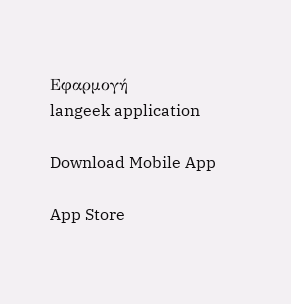Εφαρμογή
langeek application

Download Mobile App

App Store